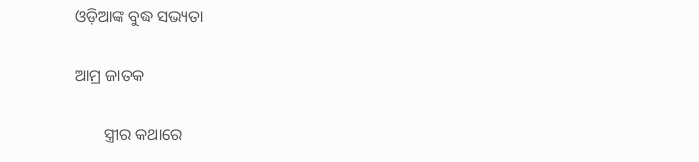ଓଡ଼ିଆଙ୍କ ବୁଦ୍ଧ ସଭ୍ୟତା

ଆମ୍ର ଜାତକ

       ସ୍ତ୍ରୀର କଥାରେ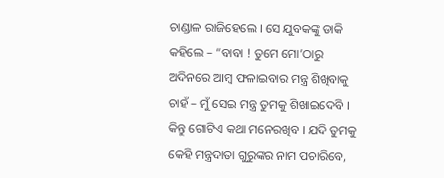ଚାଣ୍ଡାଳ ରାଜିହେଲେ । ସେ ଯୁବକଙ୍କୁ ଡାକି କହିଲେ – “ବାବା ! ତୁମେ ମୋ’ଠାରୁ ଅଦିନରେ ଆମ୍ବ ଫଳାଇବାର ମନ୍ତ୍ର ଶିଖିବାକୁ ଚାହଁ – ମୁଁ ସେଇ ମନ୍ତ୍ର ତୁମକୁ ଶିଖାଇଦେବି । କିନ୍ତୁ ଗୋଟିଏ କଥା ମନେରଖିବ । ଯଦି ତୁମକୁ କେହି ମନ୍ତ୍ରଦାତା ଗୁରୁଙ୍କର ନାମ ପଚାରିବେ,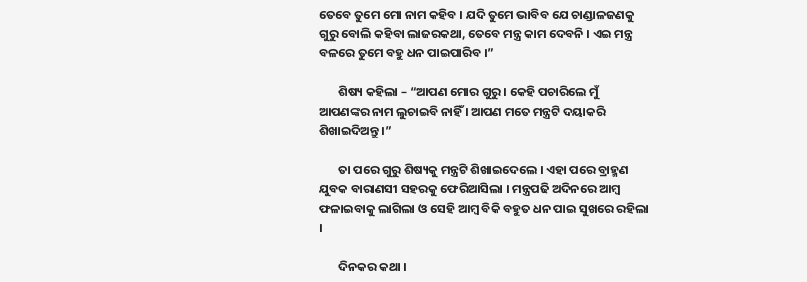ତେବେ ତୁମେ ମୋ ନାମ କହିବ । ଯଦି ତୁମେ ଭାବିବ ଯେ ଚାଣ୍ଡାଳଜଣକୁ ଗୁରୁ ବୋଲି କହିବା ଲାଜରକଥା, ତେବେ ମନ୍ତ୍ର କାମ ଦେବନି । ଏଇ ମନ୍ତ୍ର ବଳରେ ତୁମେ ବହୁ ଧନ ପାଇପାରିବ ।”

       ଶିଷ୍ୟ କହିଲା – “ଆପଣ ମୋର ଗୁରୁ । କେହି ପଚାରିଲେ ମୁଁ ଆପଣଙ୍କର ନାମ ଲୁଚାଇବି ନାହିଁ । ଆପଣ ମତେ ମନ୍ତ୍ରଟି ଦୟାକରି ଶିଖାଇଦିଅନ୍ତୁ ।”

       ତା ପରେ ଗୁରୁ ଶିଷ୍ୟକୁ ମନ୍ତ୍ରଟି ଶିଖାଇଦେଲେ । ଏହା ପରେ ବ୍ରାହ୍ମଣ ଯୁବକ ବାରାଣସୀ ସହରକୁ ଫେରିଆସିଲା । ମନ୍ତ୍ରପଢି ଅଦିନରେ ଆମ୍ବ ଫଳାଇବାକୁ ଲାଗିଲା ଓ ସେହି ଆମ୍ବ ବିକି ବହୁତ ଧନ ପାଇ ସୁଖରେ ରହିଲା ।

       ଦିନକର କଥା ।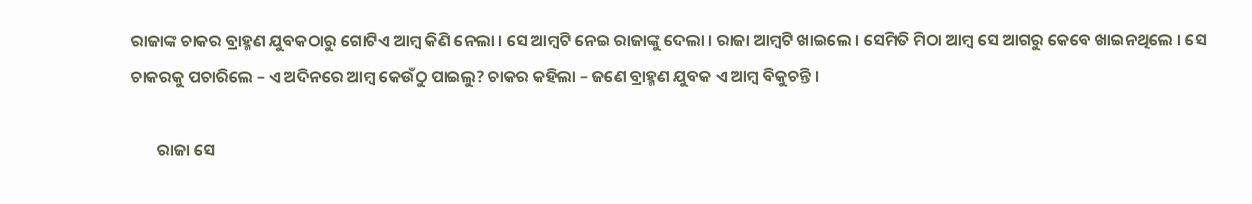ରାଜାଙ୍କ ଚାକର ବ୍ରାହ୍ମଣ ଯୁବକଠାରୁ ଗୋଟିଏ ଆମ୍ବ କିଣି ନେଲା । ସେ ଆମ୍ବଟି ନେଇ ରାଜାଙ୍କୁ ଦେଲା । ରାଜା ଆମ୍ବଟି ଖାଇଲେ । ସେମିତି ମିଠା ଆମ୍ବ ସେ ଆଗରୁ କେବେ ଖାଇନଥିଲେ । ସେ ଚାକରକୁ ପଚାରିଲେ – ଏ ଅଦିନରେ ଆମ୍ବ କେଉଁଠୁ ପାଇଲୁ? ଚାକର କହିଲା – ଜଣେ ବ୍ରାହ୍ମଣ ଯୁବକ ଏ ଆମ୍ବ ବିକୁଚନ୍ତି ।

       ରାଜା ସେ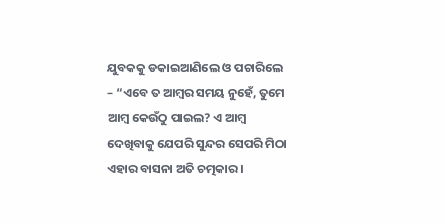ଯୁବକକୁ ଡକାଇଆଣିଲେ ଓ ପଚାରିଲେ – “ଏବେ ତ ଆମ୍ବର ସମୟ ନୁହେଁ, ତୁମେ ଆମ୍ବ କେଉଁଠୁ ପାଇଲ? ଏ ଆମ୍ବ ଦେଖିବାକୁ ଯେପରି ସୁନ୍ଦର ସେପରି ମିଠା ଏହାର ବାସନା ଅତି ଚତ୍ମକାର ।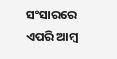ସଂସାରରେ ଏପରି ଆମ୍ବ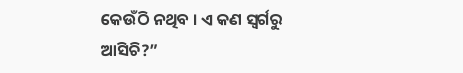କେଉଁଠି ନଥିବ । ଏ କଣ ସ୍ୱର୍ଗରୁ ଆସିଚି?”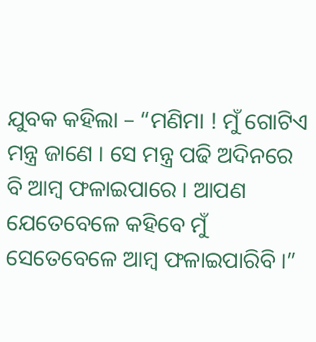ଯୁବକ କହିଲା – “ମଣିମା ! ମୁଁ ଗୋଟିଏ ମନ୍ତ୍ର ଜାଣେ । ସେ ମନ୍ତ୍ର ପଢି ଅଦିନରେ ବି ଆମ୍ବ ଫଳାଇପାରେ । ଆପଣ ଯେତେବେଳେ କହିବେ ମୁଁ ସେତେବେଳେ ଆମ୍ବ ଫଳାଇପାରିବି ।”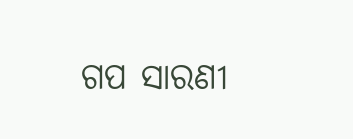ଗପ ସାରଣୀ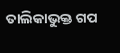ତାଲିକାଭୁକ୍ତ ଗପ